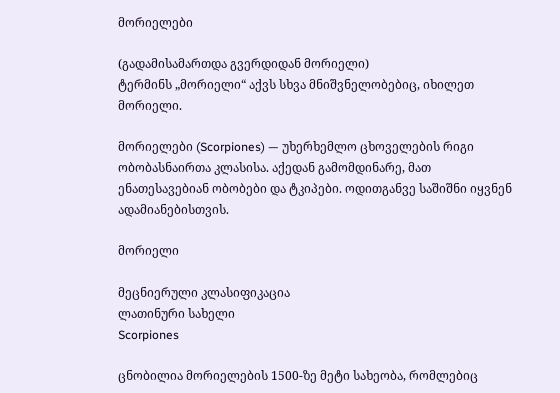მორიელები

(გადამისამართდა გვერდიდან მორიელი)
ტერმინს „მორიელი“ აქვს სხვა მნიშვნელობებიც, იხილეთ მორიელი.

მორიელები (Scorpiones) — უხერხემლო ცხოველების რიგი ობობასნაირთა კლასისა. აქედან გამომდინარე, მათ ენათესავებიან ობობები და ტკიპები. ოდითგანვე საშიშნი იყვნენ ადამიანებისთვის.

მორიელი

მეცნიერული კლასიფიკაცია
ლათინური სახელი
Scorpiones

ცნობილია მორიელების 1500-ზე მეტი სახეობა, რომლებიც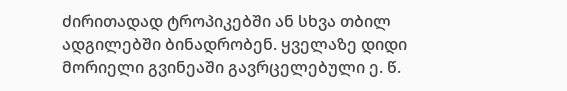ძირითადად ტროპიკებში ან სხვა თბილ ადგილებში ბინადრობენ. ყველაზე დიდი მორიელი გვინეაში გავრცელებული ე. წ.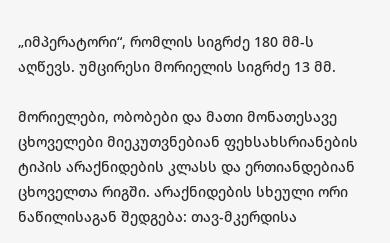„იმპერატორი“, რომლის სიგრძე 180 მმ-ს აღწევს. უმცირესი მორიელის სიგრძე 13 მმ.

მორიელები, ობობები და მათი მონათესავე ცხოველები მიეკუთვნებიან ფეხსახსრიანების ტიპის არაქნიდების კლასს და ერთიანდებიან ცხოველთა რიგში. არაქნიდების სხეული ორი ნაწილისაგან შედგება: თავ-მკერდისა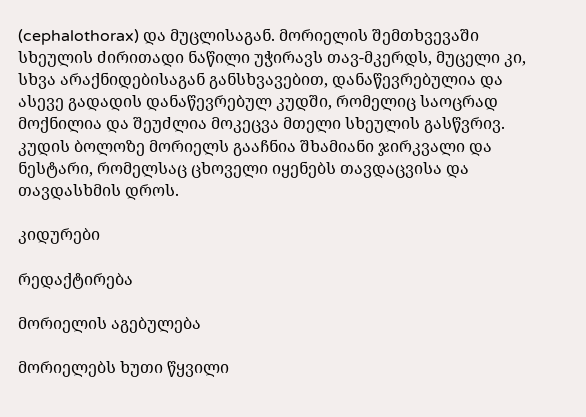(cephalothorax) და მუცლისაგან. მორიელის შემთხვევაში სხეულის ძირითადი ნაწილი უჭირავს თავ-მკერდს, მუცელი კი, სხვა არაქნიდებისაგან განსხვავებით, დანაწევრებულია და ასევე გადადის დანაწევრებულ კუდში, რომელიც საოცრად მოქნილია და შეუძლია მოკეცვა მთელი სხეულის გასწვრივ. კუდის ბოლოზე მორიელს გააჩნია შხამიანი ჯირკვალი და ნესტარი, რომელსაც ცხოველი იყენებს თავდაცვისა და თავდასხმის დროს.

კიდურები

რედაქტირება

მორიელის აგებულება

მორიელებს ხუთი წყვილი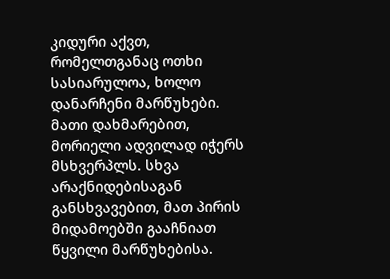კიდური აქვთ, რომელთგანაც ოთხი სასიარულოა, ხოლო დანარჩენი მარწუხები. მათი დახმარებით, მორიელი ადვილად იჭერს მსხვერპლს. სხვა არაქნიდებისაგან განსხვავებით, მათ პირის მიდამოებში გააჩნიათ წყვილი მარწუხებისა.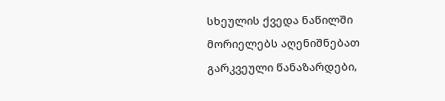სხეულის ქვედა ნაწილში მორიელებს აღენიშნებათ გარკვეული წანაზარდები,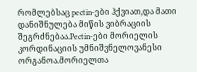რომლებსაც pectin-ები ჰქვიათ,და მათი დანიშნულება მიწის ვიბრაციის შეგრძნებაა.Pectin-ები მორიელის კორდინაციის უმნიშვნელოვანესი ორგანოა.მორიელთა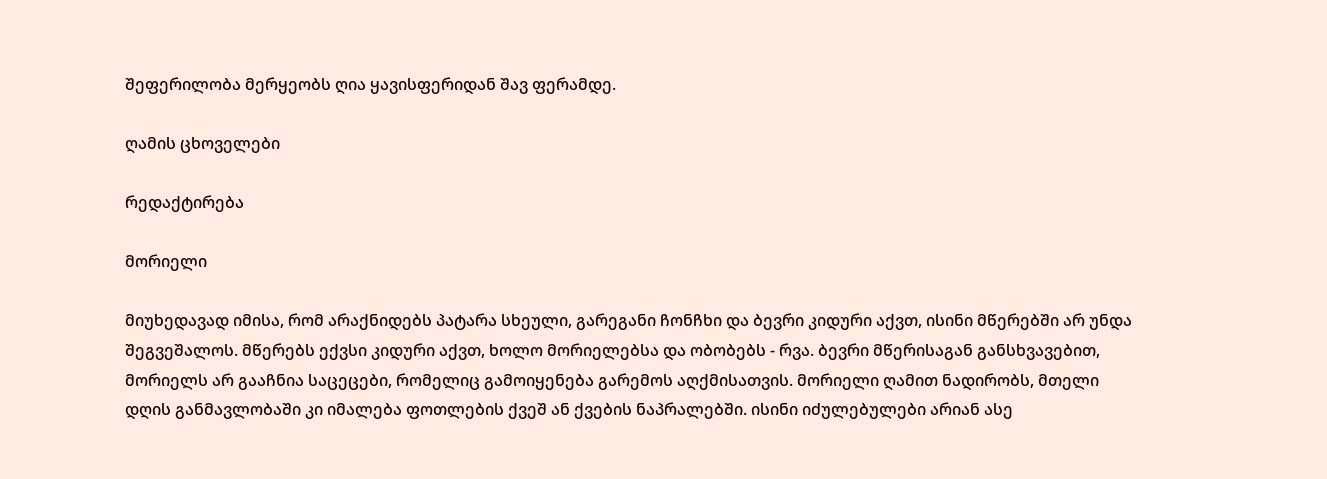შეფერილობა მერყეობს ღია ყავისფერიდან შავ ფერამდე.

ღამის ცხოველები

რედაქტირება

მორიელი

მიუხედავად იმისა, რომ არაქნიდებს პატარა სხეული, გარეგანი ჩონჩხი და ბევრი კიდური აქვთ, ისინი მწერებში არ უნდა შეგვეშალოს. მწერებს ექვსი კიდური აქვთ, ხოლო მორიელებსა და ობობებს - რვა. ბევრი მწერისაგან განსხვავებით, მორიელს არ გააჩნია საცეცები, რომელიც გამოიყენება გარემოს აღქმისათვის. მორიელი ღამით ნადირობს, მთელი დღის განმავლობაში კი იმალება ფოთლების ქვეშ ან ქვების ნაპრალებში. ისინი იძულებულები არიან ასე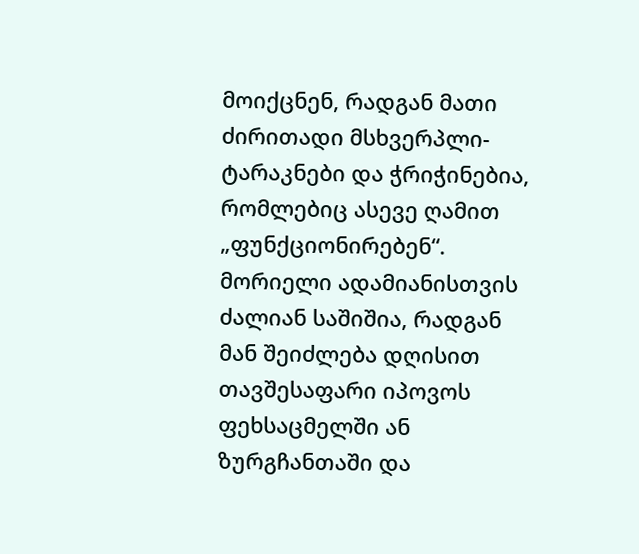მოიქცნენ, რადგან მათი ძირითადი მსხვერპლი-ტარაკნები და ჭრიჭინებია, რომლებიც ასევე ღამით „ფუნქციონირებენ“. მორიელი ადამიანისთვის ძალიან საშიშია, რადგან მან შეიძლება დღისით თავშესაფარი იპოვოს ფეხსაცმელში ან ზურგჩანთაში და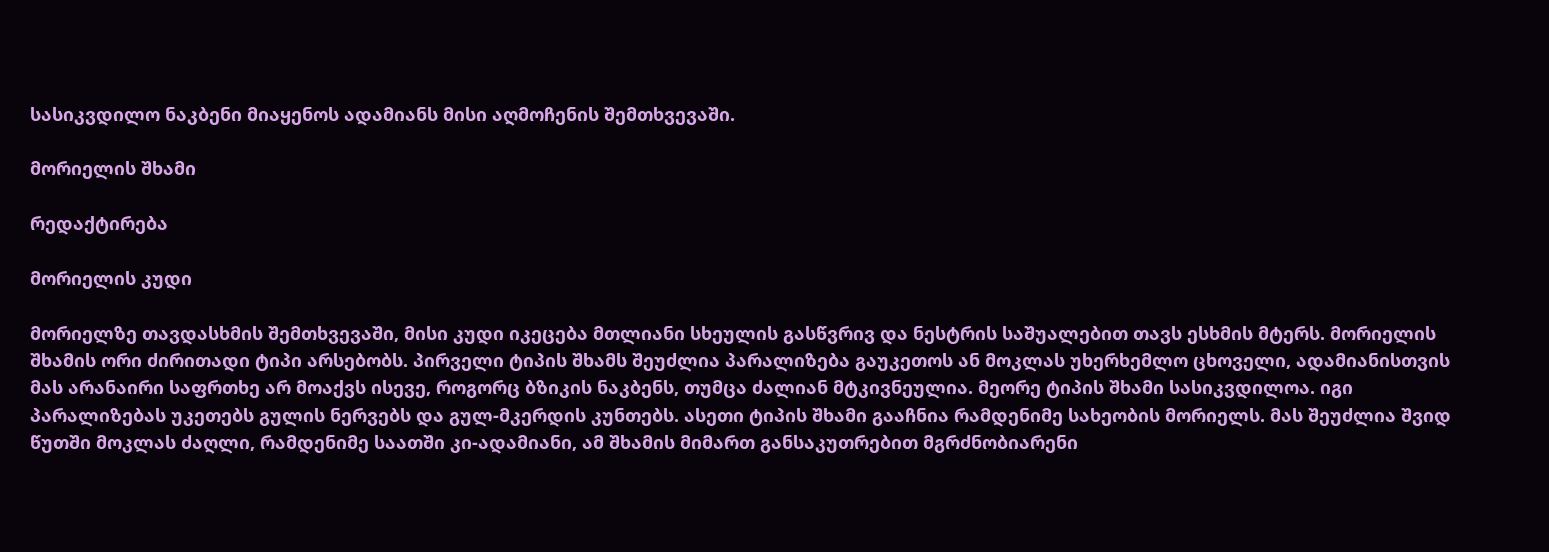სასიკვდილო ნაკბენი მიაყენოს ადამიანს მისი აღმოჩენის შემთხვევაში.

მორიელის შხამი

რედაქტირება

მორიელის კუდი

მორიელზე თავდასხმის შემთხვევაში, მისი კუდი იკეცება მთლიანი სხეულის გასწვრივ და ნესტრის საშუალებით თავს ესხმის მტერს. მორიელის შხამის ორი ძირითადი ტიპი არსებობს. პირველი ტიპის შხამს შეუძლია პარალიზება გაუკეთოს ან მოკლას უხერხემლო ცხოველი, ადამიანისთვის მას არანაირი საფრთხე არ მოაქვს ისევე, როგორც ბზიკის ნაკბენს, თუმცა ძალიან მტკივნეულია. მეორე ტიპის შხამი სასიკვდილოა. იგი პარალიზებას უკეთებს გულის ნერვებს და გულ-მკერდის კუნთებს. ასეთი ტიპის შხამი გააჩნია რამდენიმე სახეობის მორიელს. მას შეუძლია შვიდ წუთში მოკლას ძაღლი, რამდენიმე საათში კი-ადამიანი, ამ შხამის მიმართ განსაკუთრებით მგრძნობიარენი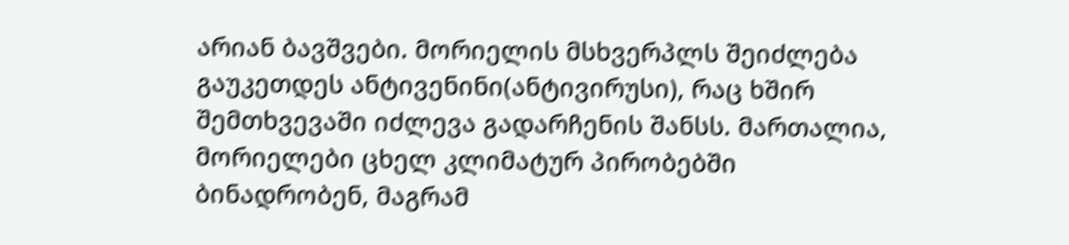არიან ბავშვები. მორიელის მსხვერპლს შეიძლება გაუკეთდეს ანტივენინი(ანტივირუსი), რაც ხშირ შემთხვევაში იძლევა გადარჩენის შანსს. მართალია, მორიელები ცხელ კლიმატურ პირობებში ბინადრობენ, მაგრამ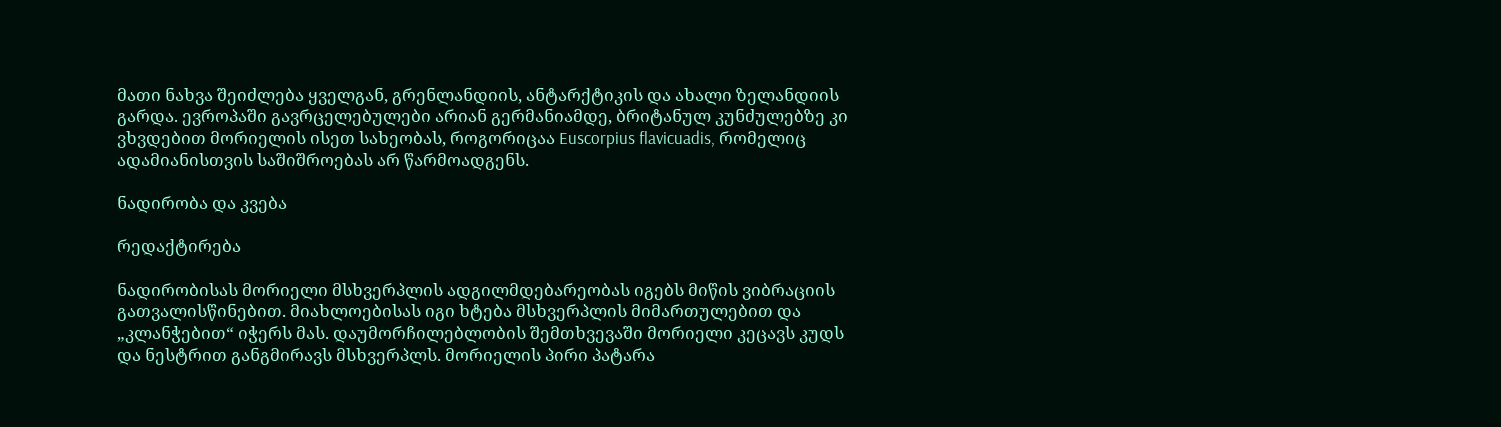მათი ნახვა შეიძლება ყველგან, გრენლანდიის, ანტარქტიკის და ახალი ზელანდიის გარდა. ევროპაში გავრცელებულები არიან გერმანიამდე, ბრიტანულ კუნძულებზე კი ვხვდებით მორიელის ისეთ სახეობას, როგორიცაა Euscorpius flavicuadis, რომელიც ადამიანისთვის საშიშროებას არ წარმოადგენს.

ნადირობა და კვება

რედაქტირება

ნადირობისას მორიელი მსხვერპლის ადგილმდებარეობას იგებს მიწის ვიბრაციის გათვალისწინებით. მიახლოებისას იგი ხტება მსხვერპლის მიმართულებით და „კლანჭებით“ იჭერს მას. დაუმორჩილებლობის შემთხვევაში მორიელი კეცავს კუდს და ნესტრით განგმირავს მსხვერპლს. მორიელის პირი პატარა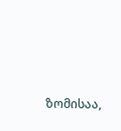ზომისაა,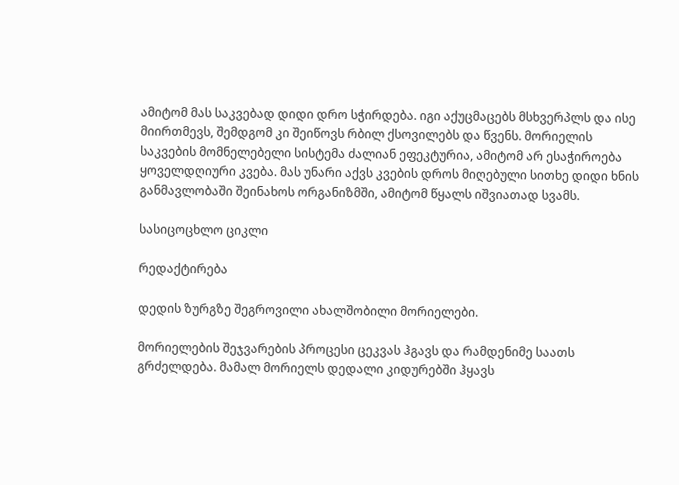ამიტომ მას საკვებად დიდი დრო სჭირდება. იგი აქუცმაცებს მსხვერპლს და ისე მიირთმევს, შემდგომ კი შეიწოვს რბილ ქსოვილებს და წვენს. მორიელის საკვების მომნელებელი სისტემა ძალიან ეფეკტურია, ამიტომ არ ესაჭიროება ყოველდღიური კვება. მას უნარი აქვს კვების დროს მიღებული სითხე დიდი ხნის განმავლობაში შეინახოს ორგანიზმში, ამიტომ წყალს იშვიათად სვამს.

სასიცოცხლო ციკლი

რედაქტირება

დედის ზურგზე შეგროვილი ახალშობილი მორიელები.

მორიელების შეჯვარების პროცესი ცეკვას ჰგავს და რამდენიმე საათს გრძელდება. მამალ მორიელს დედალი კიდურებში ჰყავს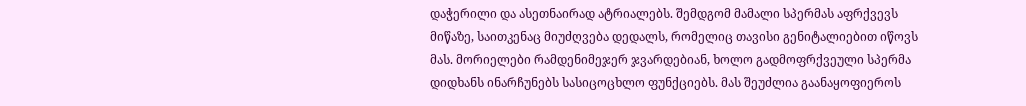დაჭერილი და ასეთნაირად ატრიალებს. შემდგომ მამალი სპერმას აფრქვევს მიწაზე, საითკენაც მიუძღვება დედალს, რომელიც თავისი გენიტალიებით იწოვს მას. მორიელები რამდენიმეჯერ ჯვარდებიან, ხოლო გადმოფრქვეული სპერმა დიდხანს ინარჩუნებს სასიცოცხლო ფუნქციებს. მას შეუძლია გაანაყოფიეროს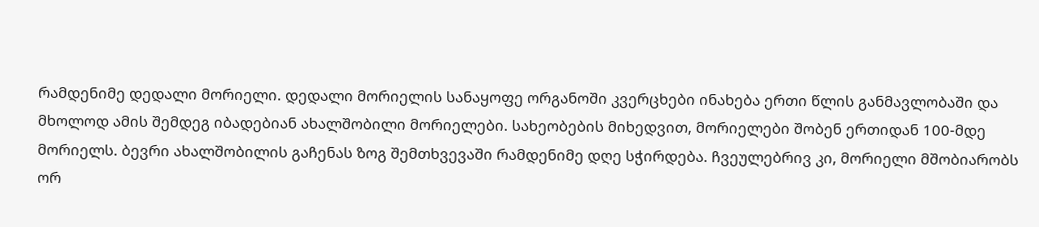რამდენიმე დედალი მორიელი. დედალი მორიელის სანაყოფე ორგანოში კვერცხები ინახება ერთი წლის განმავლობაში და მხოლოდ ამის შემდეგ იბადებიან ახალშობილი მორიელები. სახეობების მიხედვით, მორიელები შობენ ერთიდან 100-მდე მორიელს. ბევრი ახალშობილის გაჩენას ზოგ შემთხვევაში რამდენიმე დღე სჭირდება. ჩვეულებრივ კი, მორიელი მშობიარობს ორ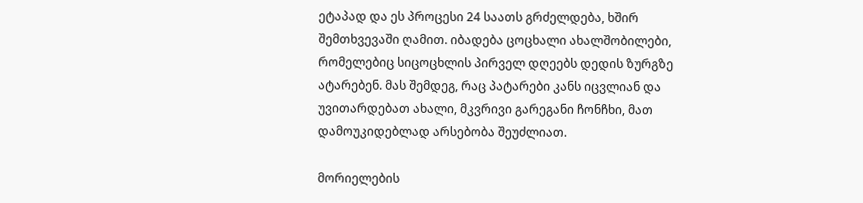ეტაპად და ეს პროცესი 24 საათს გრძელდება, ხშირ შემთხვევაში ღამით. იბადება ცოცხალი ახალშობილები, რომელებიც სიცოცხლის პირველ დღეებს დედის ზურგზე ატარებენ. მას შემდეგ, რაც პატარები კანს იცვლიან და უვითარდებათ ახალი, მკვრივი გარეგანი ჩონჩხი, მათ დამოუკიდებლად არსებობა შეუძლიათ.

მორიელების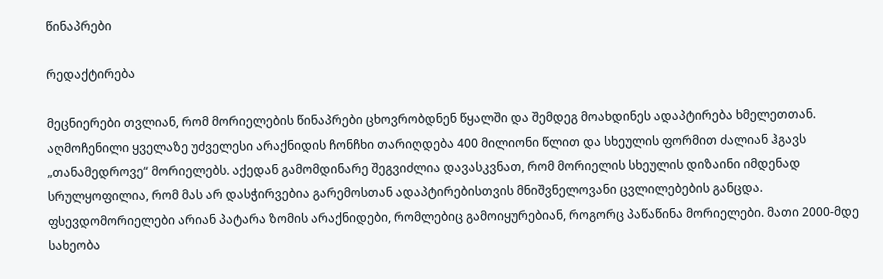წინაპრები

რედაქტირება

მეცნიერები თვლიან, რომ მორიელების წინაპრები ცხოვრობდნენ წყალში და შემდეგ მოახდინეს ადაპტირება ხმელეთთან. აღმოჩენილი ყველაზე უძველესი არაქნიდის ჩონჩხი თარიღდება 400 მილიონი წლით და სხეულის ფორმით ძალიან ჰგავს „თანამედროვე“ მორიელებს. აქედან გამომდინარე შეგვიძლია დავასკვნათ, რომ მორიელის სხეულის დიზაინი იმდენად სრულყოფილია, რომ მას არ დასჭირვებია გარემოსთან ადაპტირებისთვის მნიშვნელოვანი ცვლილებების განცდა. ფსევდომორიელები არიან პატარა ზომის არაქნიდები, რომლებიც გამოიყურებიან, როგორც პაწაწინა მორიელები. მათი 2000-მდე სახეობა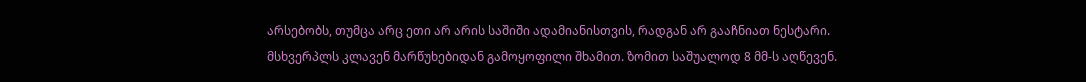არსებობს, თუმცა არც ეთი არ არის საშიში ადამიანისთვის, რადგან არ გააჩნიათ ნესტარი. მსხვერპლს კლავენ მარწუხებიდან გამოყოფილი შხამით. ზომით საშუალოდ 8 მმ-ს აღწევენ.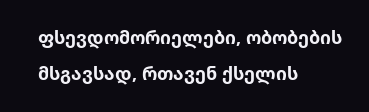ფსევდომორიელები, ობობების მსგავსად, რთავენ ქსელის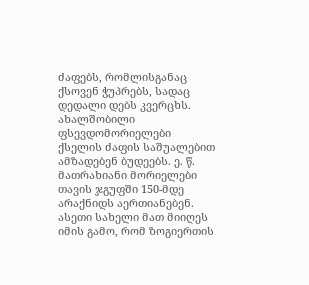ძაფებს, რომლისგანაც ქსოვენ ჭუპრებს, სადაც დედალი დებს კვერცხს. ახალშობილი ფსევდომორიელები ქსელის ძაფის საშუალებით ამზადებენ ბუდეებს. ე. წ. მათრახიანი მორიელები თავის ჯგუფში 150-მდე არაქნიდს აერთიანებენ. ასეთი სახელი მათ მიიღეს იმის გამო, რომ ზოგიერთის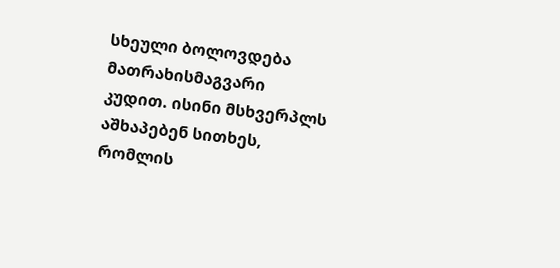სხეული ბოლოვდება მათრახისმაგვარი კუდით. ისინი მსხვერპლს აშხაპებენ სითხეს, რომლის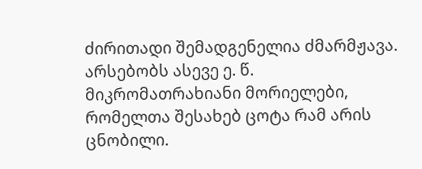ძირითადი შემადგენელია ძმარმჟავა. არსებობს ასევე ე. წ. მიკრომათრახიანი მორიელები, რომელთა შესახებ ცოტა რამ არის ცნობილი.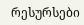რესურსები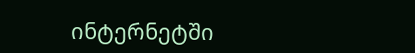ინტერნეტში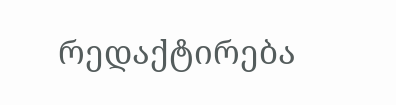რედაქტირება